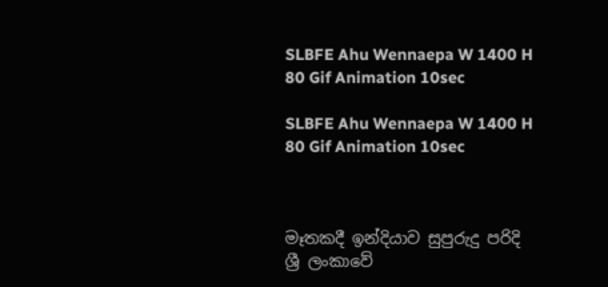SLBFE Ahu Wennaepa W 1400 H 80 Gif Animation 10sec

SLBFE Ahu Wennaepa W 1400 H 80 Gif Animation 10sec



මෑතකදී ඉන්දියාව සුපුරුදු පරිදි  ශ්‍රී ලංකාවේ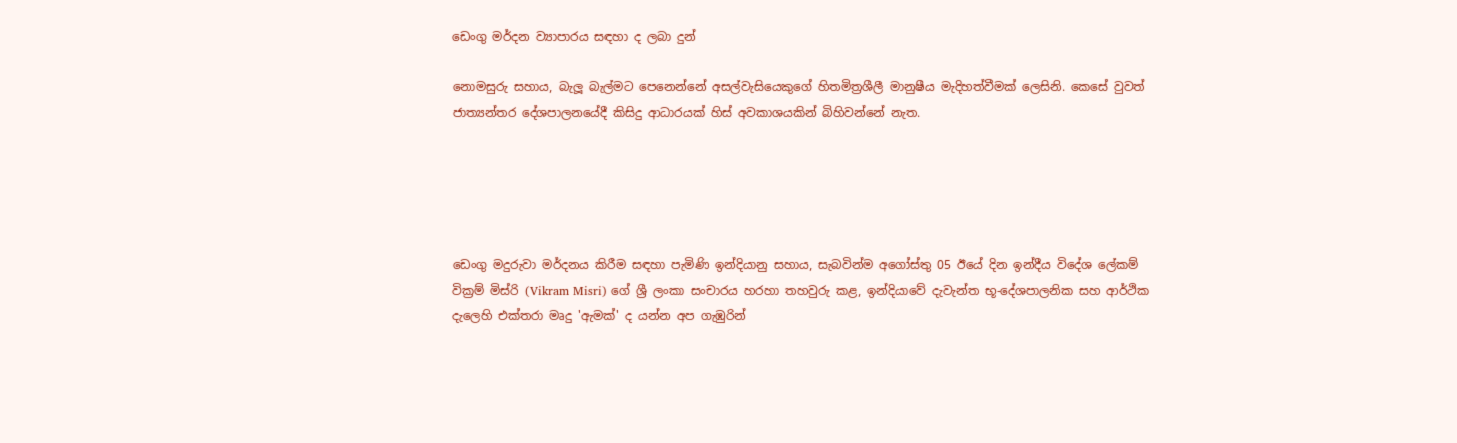ඩෙංගු මර්දන ව්‍යාපාරය සඳහා ද ලබා දුන්

නොමසුරු සහාය, බැලූ බැල්මට පෙනෙන්නේ අසල්වැසියෙකුගේ හිතමිත්‍රශීලී මානුෂීය මැදිහත්වීමක් ලෙසිනි. කෙසේ වුවත් ජාත්‍යන්තර දේශපාලනයේදී කිසිදු ආධාරයක් හිස් අවකාශයකින් බිහිවන්නේ නැත.





ඩෙංගු මදුරුවා මර්දනය කිරීම සඳහා පැමිණි ඉන්දියානු සහාය, සැබවින්ම අගෝස්තු 05 ඊයේ දින ඉන්දීය විදේශ ලේකම් වික්‍රම් මිස්රි (Vikram Misri) ගේ ශ්‍රී ලංකා සංචාරය හරහා තහවුරු කළ, ඉන්දියාවේ දැවැන්ත භූ-දේශපාලනික සහ ආර්ථික දැලෙහි එක්තරා මෘදු 'ඇමක්' ද යන්න අප ගැඹුරින්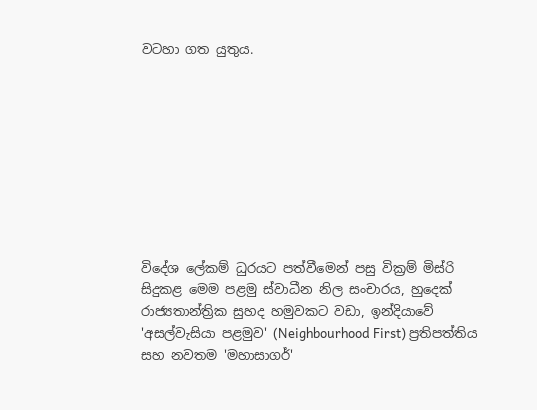වටහා ගත යුතුය.









විදේශ ලේකම් ධුරයට පත්වීමෙන් පසු වික්‍රම් මිස්රි සිදුකළ මෙම පළමු ස්වාධීන නිල සංචාරය, හුදෙක් රාජ්‍යතාන්ත්‍රික සුහද හමුවකට වඩා, ඉන්දියාවේ 'අසල්වැසියා පළමුව' (Neighbourhood First) ප්‍රතිපත්තිය සහ නවතම 'මහාසාගර්'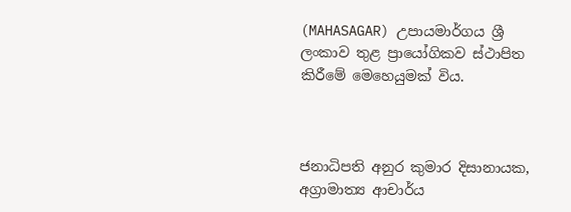(MAHASAGAR) උපායමාර්ගය ශ්‍රී ලංකාව තුළ ප්‍රායෝගිකව ස්ථාපිත කිරීමේ මෙහෙයුමක් විය.



ජනාධිපති අනුර කුමාර දිසානායක, අග්‍රාමාත්‍ය ආචාර්ය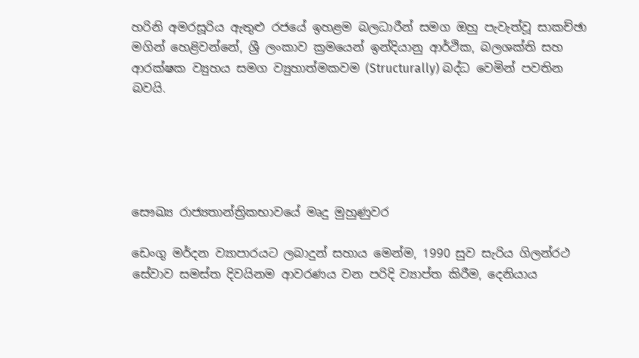හරිනි අමරසූරිය ඇතුළු රජයේ ඉහළම බලධාරීන් සමග ඔහු පැවැත්වූ සාකච්ඡා මගින් හෙළිවන්නේ, ශ්‍රී ලංකාව ක්‍රමයෙන් ඉන්දියානු ආර්ථික, බලශක්ති සහ ආරක්ෂක ව්‍යුහය සමග ව්‍යුහාත්මකවම (Structurally) බද්ධ වෙමින් පවතින බවයි.





සෞඛ්‍ය රාජ්‍යතාන්ත්‍රිකභාවයේ මෘදු මුහුණුවර

ඩෙංගු මර්දන ව්‍යාපාරයට ලබාදුන් සහාය මෙන්ම, 1990 සුව සැරිය ගිලන්රථ සේවාව සමස්ත දිවයිනම ආවරණය වන පරිදි ව්‍යාප්ත කිරීම, දෙනියාය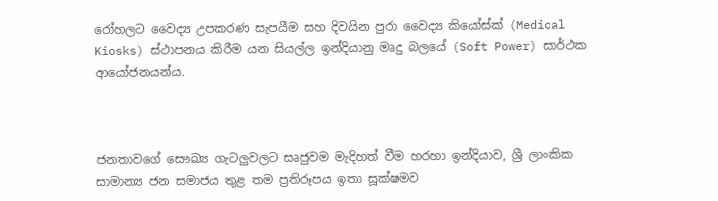රෝහලට වෛද්‍ය උපකරණ සැපයීම සහ දිවයින පුරා වෛද්‍ය කියෝස්ක් (Medical Kiosks) ස්ථාපනය කිරීම යන සියල්ල ඉන්දියානු මෘදු බලයේ (Soft Power) සාර්ථක ආයෝජනයන්ය.



ජනතාවගේ සෞඛ්‍ය ගැටලුවලට සෘජුවම මැදිහත් වීම හරහා ඉන්දියාව, ශ්‍රී ලාංකික සාමාන්‍ය ජන සමාජය තුළ තම ප්‍රතිරූපය ඉතා සූක්ෂමව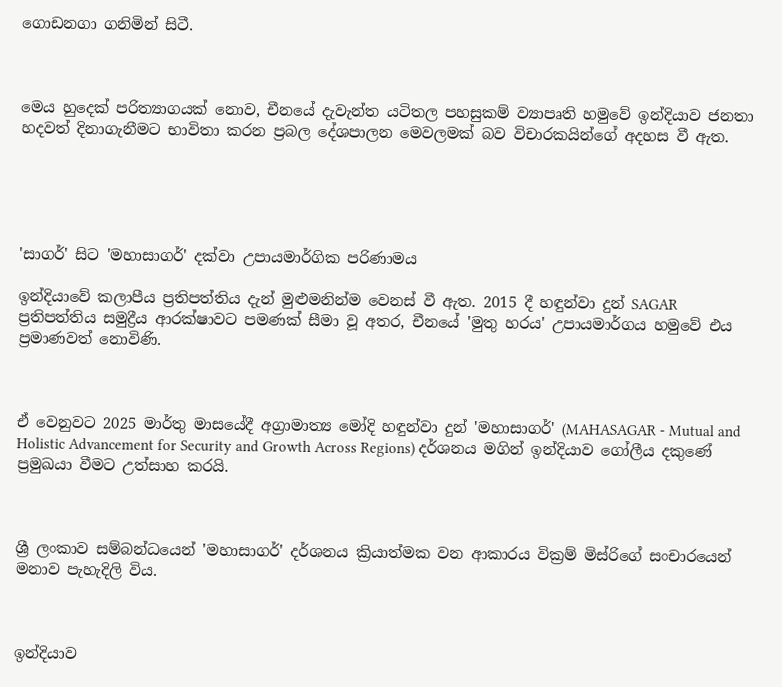ගොඩනගා ගනිමින් සිටී.



මෙය හුදෙක් පරිත්‍යාගයක් නොව, චීනයේ දැවැන්ත යටිතල පහසුකම් ව්‍යාපෘති හමුවේ ඉන්දියාව ජනතා හදවත් දිනාගැනීමට භාවිතා කරන ප්‍රබල දේශපාලන මෙවලමක් බව විචාරකයින්ගේ අදහස වී ඇත.





'සාගර්' සිට 'මහාසාගර්' දක්වා උපායමාර්ගික පරිණාමය

ඉන්දියාවේ කලාපීය ප්‍රතිපත්තිය දැන් මුළුමනින්ම වෙනස් වී ඇත. 2015 දී හඳුන්වා දුන් SAGAR ප්‍රතිපත්තිය සමුද්‍රීය ආරක්ෂාවට පමණක් සීමා වූ අතර, චීනයේ 'මුතු හරය' උපායමාර්ගය හමුවේ එය ප්‍රමාණවත් නොවිණි.



ඒ වෙනුවට 2025 මාර්තු මාසයේදී අග්‍රාමාත්‍ය මෝදි හඳුන්වා දුන් 'මහාසාගර්' (MAHASAGAR - Mutual and Holistic Advancement for Security and Growth Across Regions) දර්ශනය මගින් ඉන්දියාව ගෝලීය දකුණේ ප්‍රමුඛයා වීමට උත්සාහ කරයි.



ශ්‍රී ලංකාව සම්බන්ධයෙන් 'මහාසාගර්' දර්ශනය ක්‍රියාත්මක වන ආකාරය වික්‍රම් මිස්රිගේ සංචාරයෙන් මනාව පැහැදිලි විය.



ඉන්දියාව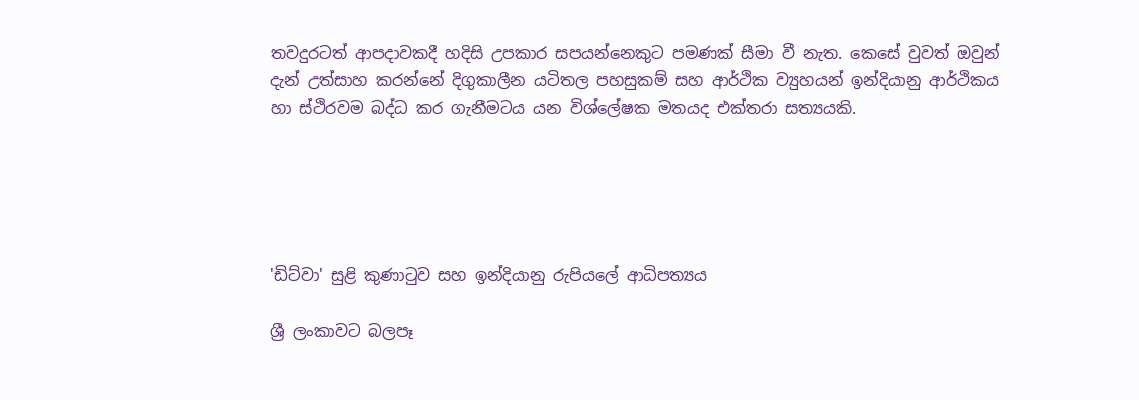තවදුරටත් ආපදාවකදී හදිසි උපකාර සපයන්නෙකුට පමණක් සීමා වී නැත. කෙසේ වුවත් ඔවුන් දැන් උත්සාහ කරන්නේ දිගුකාලීන යටිතල පහසුකම් සහ ආර්ථික ව්‍යුහයන් ඉන්දියානු ආර්ථිකය හා ස්ථිරවම බද්ධ කර ගැනීමටය යන විශ්ලේෂක මතයද එක්තරා සත්‍යයකි.





'ඩිට්වා' සුළි කුණාටුව සහ ඉන්දියානු රුපියලේ ආධිපත්‍යය

ශ්‍රී ලංකාවට බලපෑ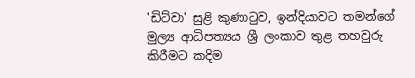'ඩිට්වා' සුළි කුණාටුව, ඉන්දියාවට තමන්ගේ මුල්‍ය ආධිපත්‍යය ශ්‍රී ලංකාව තුළ තහවුරු කිරීමට කදිම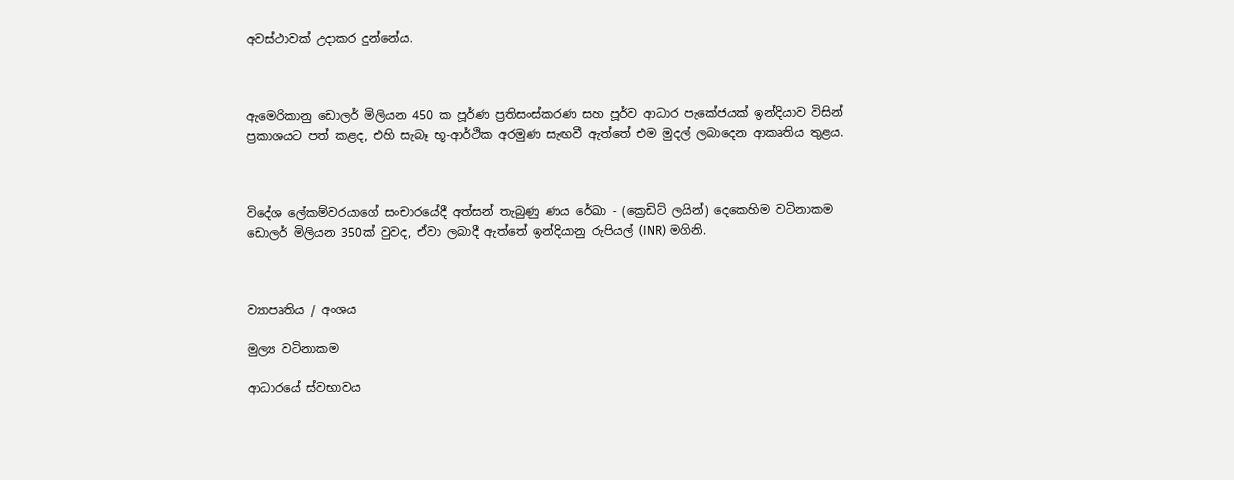අවස්ථාවක් උදාකර දුන්නේය.



ඇමෙරිකානු ඩොලර් මිලියන 450 ක පූර්ණ ප්‍රතිසංස්කරණ සහ පූර්ව ආධාර පැකේජයක් ඉන්දියාව විසින් ප්‍රකාශයට පත් කළද, එහි සැබෑ භූ-ආර්ථික අරමුණ සැඟවී ඇත්තේ එම මුදල් ලබාදෙන ආකෘතිය තුළය.



විදේශ ලේකම්වරයාගේ සංචාරයේදී අත්සන් තැබුණු ණය රේඛා - (ක්‍රෙඩිට් ලයින්) දෙකෙහිම වටිනාකම ඩොලර් මිලියන 350ක් වුවද, ඒවා ලබාදී ඇත්තේ ඉන්දියානු රුපියල් (INR) මගිනි.



ව්‍යාපෘතිය / අංශය

මුල්‍ය වටිනාකම

ආධාරයේ ස්වභාවය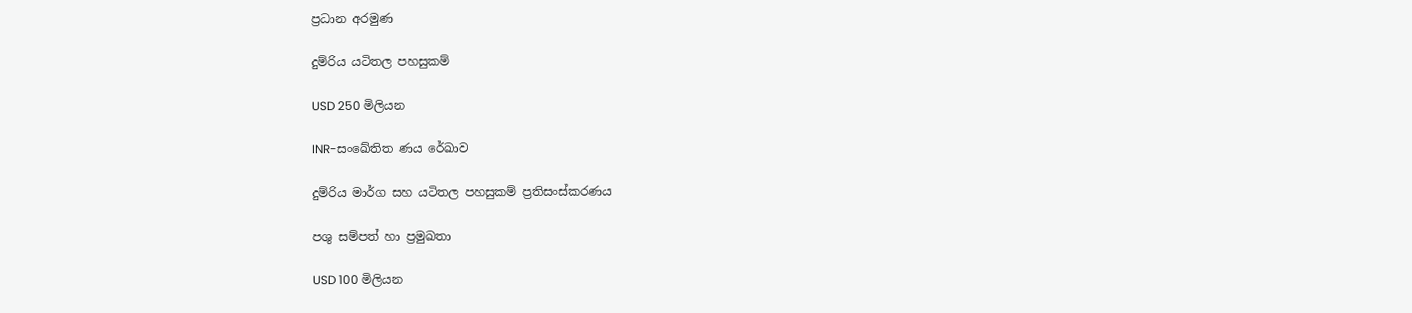ප්‍රධාන අරමුණ

දුම්රිය යටිතල පහසුකම්

USD 250 මිලියන

INR-සංඛේතිත ණය රේඛාව

දුම්රිය මාර්ග සහ යටිතල පහසුකම් ප්‍රතිසංස්කරණය

පශු සම්පත් හා ප්‍රමුඛතා

USD 100 මිලියන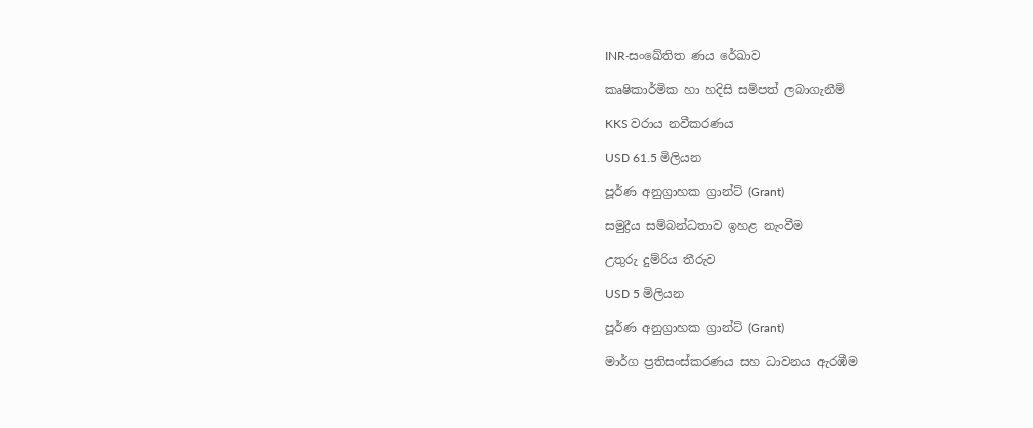INR-සංඛේතිත ණය රේඛාව

කෘෂිකාර්මික හා හදිසි සම්පත් ලබාගැනීම්

KKS වරාය නවීකරණය

USD 61.5 මිලියන

පූර්ණ අනුග්‍රාහක ග්‍රාන්ට් (Grant)

සමුද්‍රීය සම්බන්ධතාව ඉහළ නැංවීම

උතුරු දුම්රිය තීරුව

USD 5 මිලියන

පූර්ණ අනුග්‍රාහක ග්‍රාන්ට් (Grant)

මාර්ග ප්‍රතිසංස්කරණය සහ ධාවනය ඇරඹීම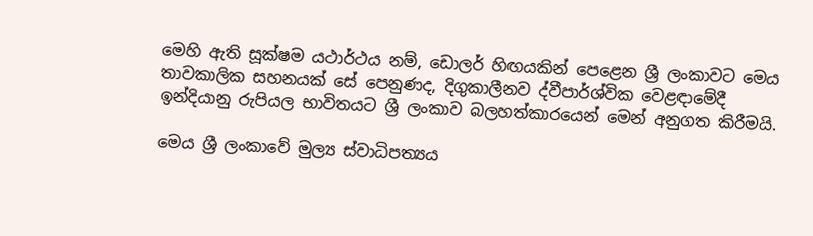මෙහි ඇති සූක්ෂම යථාර්ථය නම්, ඩොලර් හිඟයකින් පෙළෙන ශ්‍රී ලංකාවට මෙය තාවකාලික සහනයක් සේ පෙනුණද, දිගුකාලීනව ද්වීපාර්ශ්වික වෙළඳාමේදී ඉන්දියානු රුපියල භාවිතයට ශ්‍රී ලංකාව බලහත්කාරයෙන් මෙන් අනුගත කිරීමයි.

මෙය ශ්‍රී ලංකාවේ මුල්‍ය ස්වාධිපත්‍යය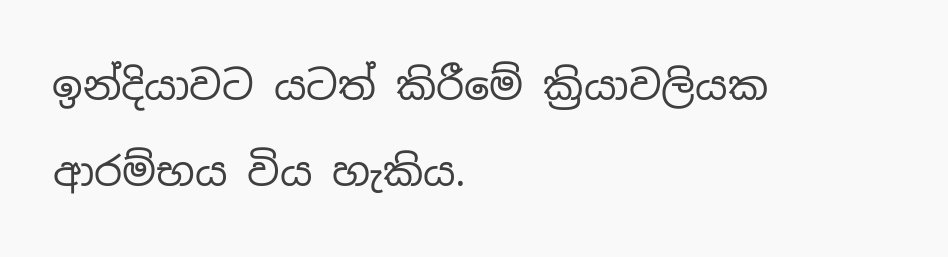ඉන්දියාවට යටත් කිරීමේ ක්‍රියාවලියක ආරම්භය විය හැකිය.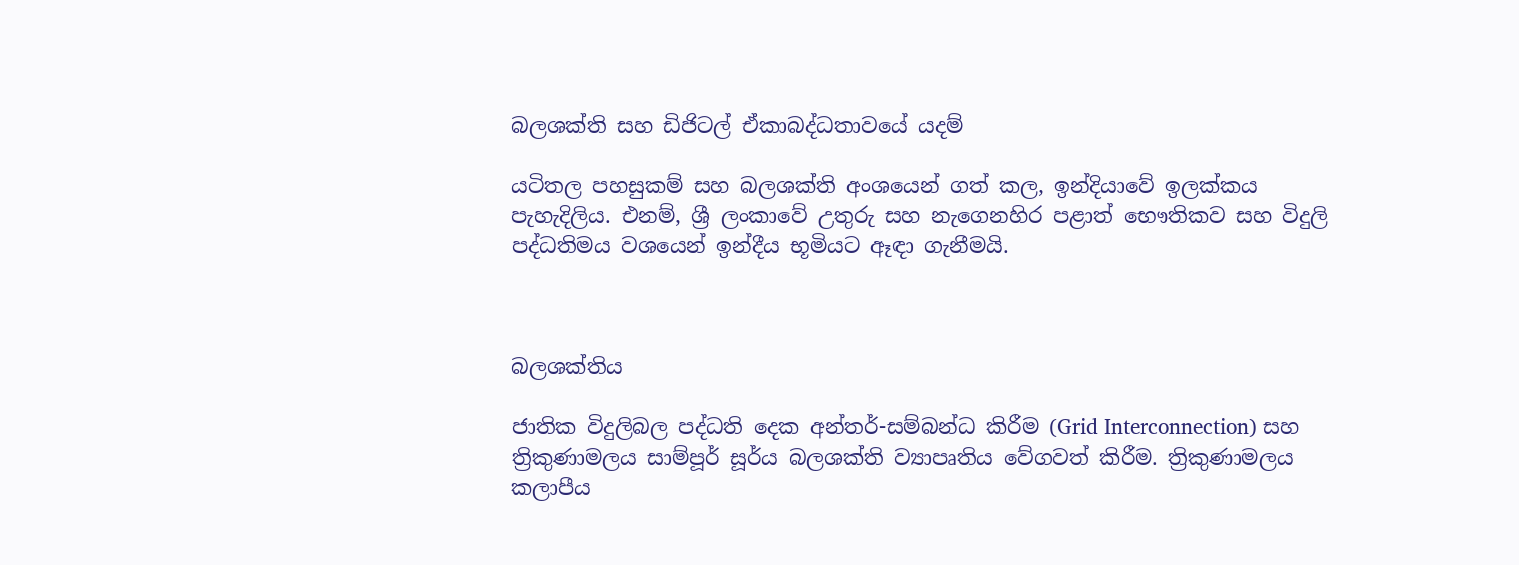බලශක්ති සහ ඩිජිටල් ඒකාබද්ධතාවයේ යදම්

යටිතල පහසුකම් සහ බලශක්ති අංශයෙන් ගත් කල, ඉන්දියාවේ ඉලක්කය පැහැදිලිය. එනම්, ශ්‍රී ලංකාවේ උතුරු සහ නැගෙනහිර පළාත් භෞතිකව සහ විදුලි පද්ධතිමය වශයෙන් ඉන්දීය භූමියට ඈඳා ගැනීමයි.



බලශක්තිය

ජාතික විදුලිබල පද්ධති දෙක අන්තර්-සම්බන්ධ කිරීම (Grid Interconnection) සහ ත්‍රිකුණාමලය සාම්පූර් සූර්ය බලශක්ති ව්‍යාපෘතිය වේගවත් කිරීම. ත්‍රිකුණාමලය කලාපීය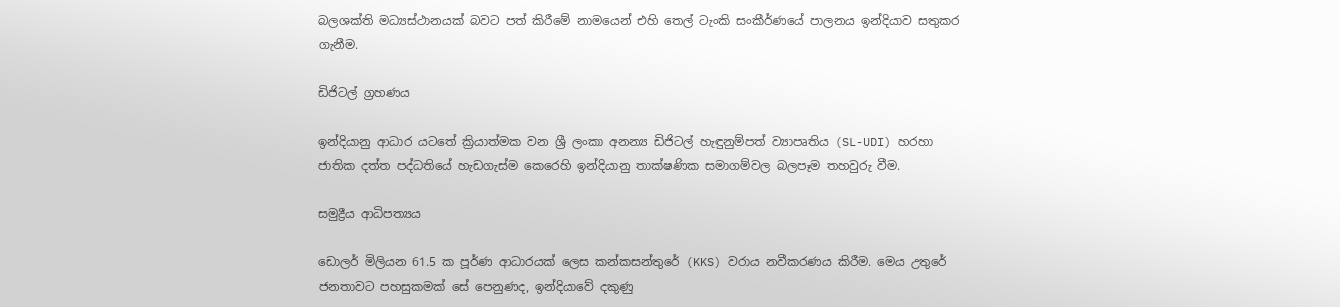බලශක්ති මධ්‍යස්ථානයක් බවට පත් කිරීමේ නාමයෙන් එහි තෙල් ටැංකි සංකීර්ණයේ පාලනය ඉන්දියාව සතුකර ගැනීම.

ඩිජිටල් ග්‍රහණය

ඉන්දියානු ආධාර යටතේ ක්‍රියාත්මක වන ශ්‍රී ලංකා අනන්‍ය ඩිජිටල් හැඳුනුම්පත් ව්‍යාපෘතිය (SL-UDI) හරහා ජාතික දත්ත පද්ධතියේ හැඩගැස්ම කෙරෙහි ඉන්දියානු තාක්ෂණික සමාගම්වල බලපෑම තහවුරු වීම.

සමුද්‍රීය ආධිපත්‍යය

ඩොලර් මිලියන 61.5 ක පූර්ණ ආධාරයක් ලෙස කන්කසන්තුරේ (KKS) වරාය නවීකරණය කිරීම. මෙය උතුරේ ජනතාවට පහසුකමක් සේ පෙනුණද, ඉන්දියාවේ දකුණු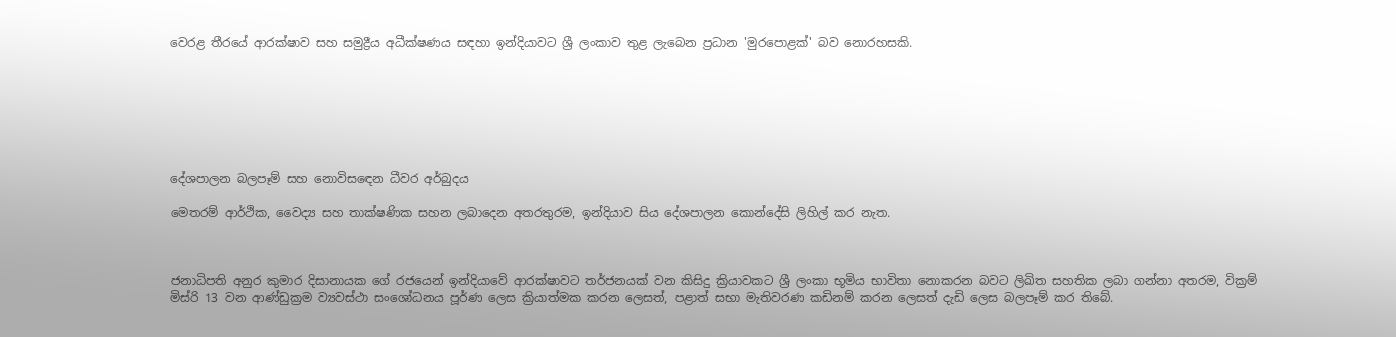වෙරළ තීරයේ ආරක්ෂාව සහ සමුද්‍රීය අධීක්ෂණය සඳහා ඉන්දියාවට ශ්‍රී ලංකාව තුළ ලැබෙන ප්‍රධාන 'මුරපොළක්' බව නොරහසකි.







දේශපාලන බලපෑම් සහ නොවිසඳෙන ධීවර අර්බුදය

මෙතරම් ආර්ථික, වෛද්‍ය සහ තාක්ෂණික සහන ලබාදෙන අතරතුරම, ඉන්දියාව සිය දේශපාලන කොන්දේසි ලිහිල් කර නැත.



ජනාධිපති අනුර කුමාර දිසානායක ගේ රජයෙන් ඉන්දියාවේ ආරක්ෂාවට තර්ජනයක් වන කිසිදු ක්‍රියාවකට ශ්‍රී ලංකා භූමිය භාවිතා නොකරන බවට ලිඛිත සහතික ලබා ගන්නා අතරම, වික්‍රම් මිස්රි 13 වන ආණ්ඩුක්‍රම ව්‍යවස්ථා සංශෝධනය පූර්ණ ලෙස ක්‍රියාත්මක කරන ලෙසත්, පළාත් සභා මැතිවරණ කඩිනම් කරන ලෙසත් දැඩි ලෙස බලපෑම් කර තිබේ.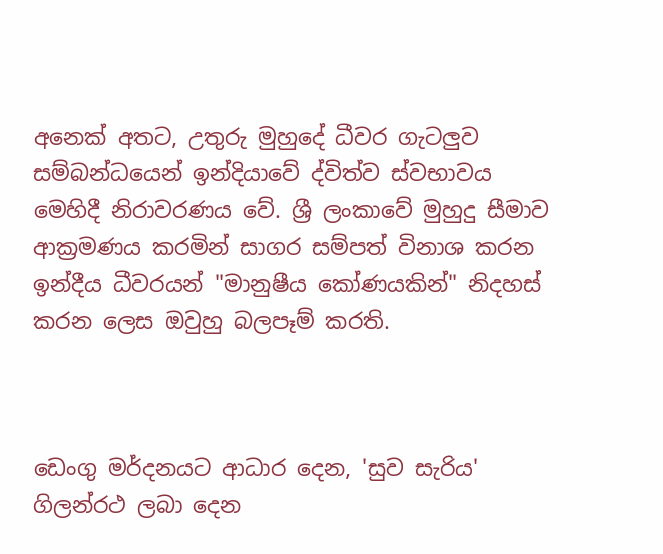අනෙක් අතට, උතුරු මුහුදේ ධීවර ගැටලුව සම්බන්ධයෙන් ඉන්දියාවේ ද්විත්ව ස්වභාවය මෙහිදී නිරාවරණය වේ. ශ්‍රී ලංකාවේ මුහුදු සීමාව ආක්‍රමණය කරමින් සාගර සම්පත් විනාශ කරන ඉන්දීය ධීවරයන් "මානුෂීය කෝණයකින්" නිදහස් කරන ලෙස ඔවුහු බලපෑම් කරති.



ඩෙංගු මර්දනයට ආධාර දෙන, 'සුව සැරිය' ගිලන්රථ ලබා දෙන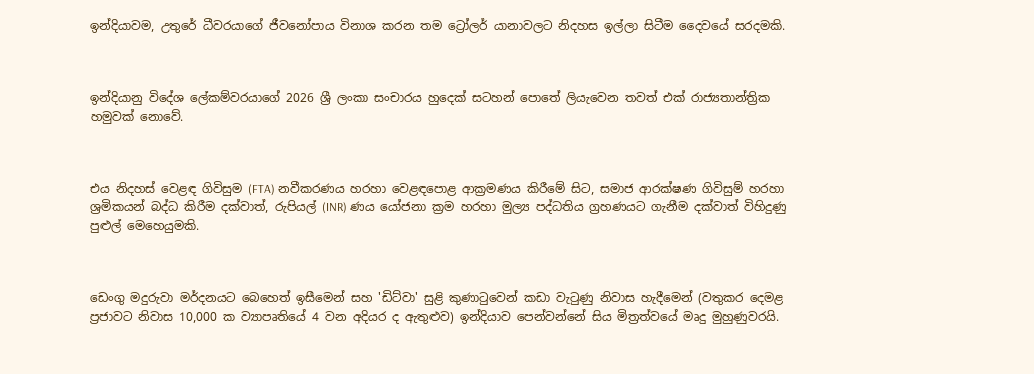ඉන්දියාවම, උතුරේ ධීවරයාගේ ජීවනෝපාය විනාශ කරන තම ට්‍රෝලර් යානාවලට නිදහස ඉල්ලා සිටීම දෛවයේ සරදමකි.



ඉන්දියානු විදේශ ලේකම්වරයාගේ 2026 ශ්‍රී ලංකා සංචාරය හුදෙක් සටහන් පොතේ ලියැවෙන තවත් එක් රාජ්‍යතාන්ත්‍රික හමුවක් නොවේ.



එය නිදහස් වෙළඳ ගිවිසුම (FTA) නවීකරණය හරහා වෙළඳපොළ ආක්‍රමණය කිරීමේ සිට, සමාජ ආරක්ෂණ ගිවිසුම් හරහා ශ්‍රමිකයන් බද්ධ කිරීම දක්වාත්, රුපියල් (INR) ණය යෝජනා ක්‍රම හරහා මුල්‍ය පද්ධතිය ග්‍රහණයට ගැනීම දක්වාත් විහිදුණු පුළුල් මෙහෙයුමකි.



ඩෙංගු මදුරුවා මර්දනයට බෙහෙත් ඉසීමෙන් සහ 'ඩිට්වා' සුළි කුණාටුවෙන් කඩා වැටුණු නිවාස හැදීමෙන් (වතුකර දෙමළ ප්‍රජාවට නිවාස 10,000 ක ව්‍යාපෘතියේ 4 වන අදියර ද ඇතුළුව) ඉන්දියාව පෙන්වන්නේ සිය මිත්‍රත්වයේ මෘදු මුහුණුවරයි.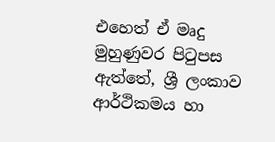එහෙත් ඒ මෘදු මුහුණුවර පිටුපස ඇත්තේ, ශ්‍රී ලංකාව ආර්ථිකමය හා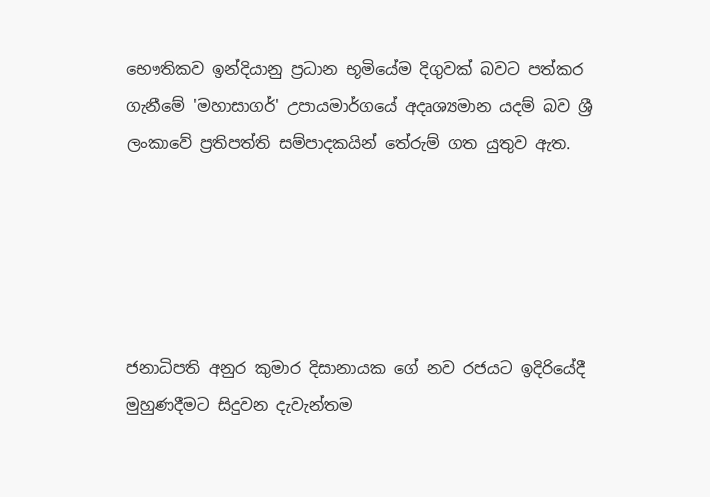භෞතිකව ඉන්දියානු ප්‍රධාන භූමියේම දිගුවක් බවට පත්කර ගැනීමේ 'මහාසාගර්' උපායමාර්ගයේ අදෘශ්‍යමාන යදම් බව ශ්‍රී ලංකාවේ ප්‍රතිපත්ති සම්පාදකයින් තේරුම් ගත යුතුව ඇත.





ජනාධිපති අනුර කුමාර දිසානායක ගේ නව රජයට ඉදිරියේදී මුහුණදීමට සිදුවන දැවැන්තම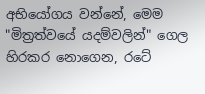අභියෝගය වන්නේ, මෙම "මිත්‍රත්වයේ යදම්වලින්" ගෙල හිරකර නොගෙන, රටේ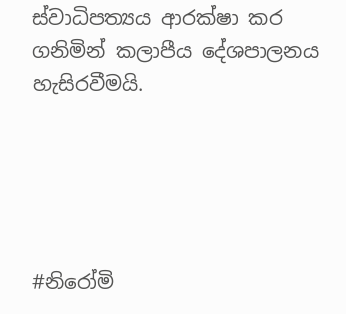ස්වාධිපත්‍යය ආරක්ෂා කර ගනිමින් කලාපීය දේශපාලනය හැසිරවීමයි.





#නිරෝමි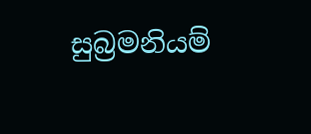සුබ්‍රමනියම්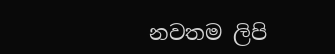නවතම ලිපි